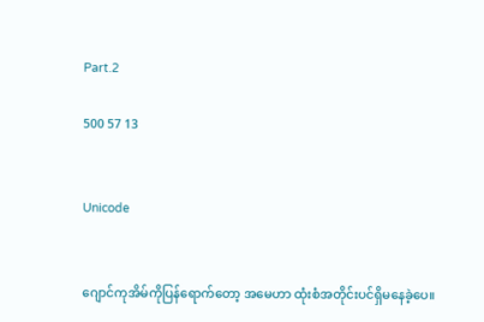Part.2

500 57 13


Unicode


ဂျောင်ကုအိမ်ကိုပြန်ရောက်တော့ အမေဟာ ထုံးစံအတိုင်းပင်ရှိမနေခဲ့ပေ။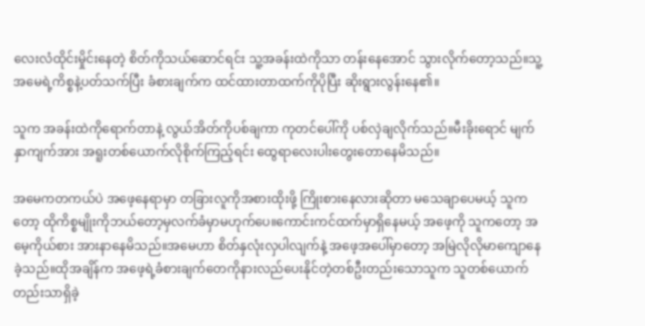လေးလံထိုင်းမှိုင်းနေတဲ့ စိတ်ကိုသယ်ဆောင်ရင်း သူ့အခန်းထဲကိုသာ တန်းနေအောင် သွားလိုက်တော့သည်။သူ့အမေရဲ့ကိစ္စနဲ့ပတ်သက်ပြီး ခံစားချက်က ထင်ထားတာထက်ကိုပိုပြီး ဆိုးရွားလွန်းနေ၏။

သူက အခန်းထဲကိုရောက်တာနဲ့ လွယ်အိတ်ကိုပစ်ချကာ ကုတင်ပေါ်ကို ပစ်လှဲချလိုက်သည်။မီးခိုးရောင် မျက်နှာကျက်အား အရူးတစ်ယောက်လိုစိုက်ကြည့်ရင်း ထွေရာလေးပါးတွေးတောနေမိသည်။

အမေကတကယ်ပဲ အဖေ့နေရာမှာ တခြားလူကိုအစားထိုးဖို့ ကြိုးစားနေလားဆိုတာ မသေချာပေမယ့် သူကတော့ ထိုကိစ္စမျိုးကိုဘယ်တော့မှလက်ခံမှာမဟုက်ပေ။ကောင်းကင်ထက်မှာရှိနေမယ့် အဖေ့ကို သူကတော့ အမေ့ကိုယ်စား အားနာနေမိသည်။အမေဟာ စိတ်နှလုံးလှပါလျက်နဲ့ အဖေ့အပေါ်မှာတော့ အမြဲလိုလိုမာကျောနေခဲ့သည်။ထိုအချိန်က အဖေ့ရဲ့ခံစားချက်တေကိုနားလည်ပေးနိုင်တဲ့တစ်ဦးတည်းသောသူက သူတစ်ယောက်တည်းသာရှိခဲ့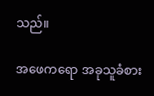သည်။

အဖေကရော အခုသူခံစား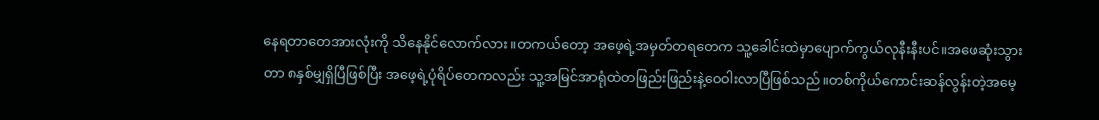နေရတာတေအားလုံးကို သိနေနိုင်လောက်လား။တကယ်တော့ အဖေ့ရဲ့အမှတ်တရတေက သူ့ခေါင်းထဲမှာပျောက်ကွယ်လုနီးနီးပင်။အဖေဆုံးသွားတာ ၈နှစ်မျှရှိပြီဖြစ်ပြီး အဖေ့ရဲ့ပုံရိပ်တေကလည်း သူ့အမြင်အာရုံထဲတဖြည်းဖြည်းနဲ့ဝေဝါးလာပြီဖြစ်သည်။တစ်ကိုယ်ကောင်းဆန်လွန်းတဲ့အမေ့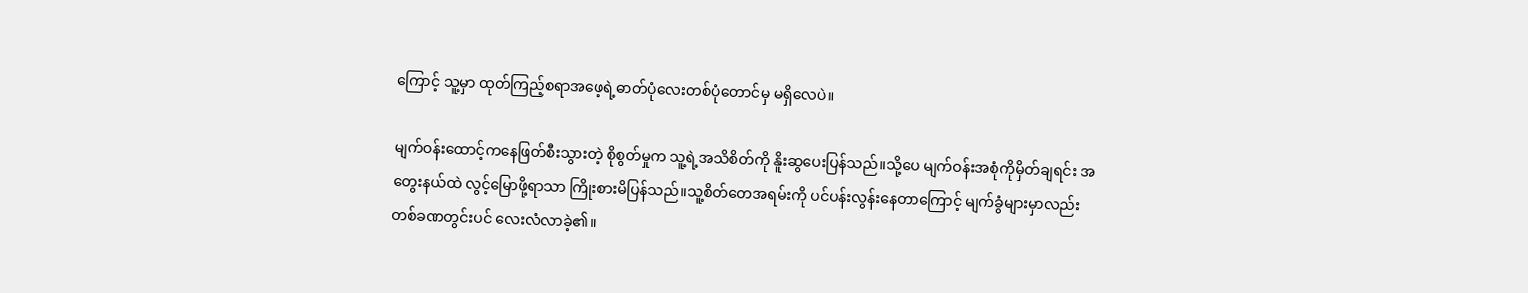ကြောင့် သူ့မှာ ထုတ်ကြည့်စရာအဖေ့ရဲ့ဓာတ်ပုံလေးတစ်ပုံတောင်မှ မရှိလေပဲ။

မျက်ဝန်းထောင့်ကနေဖြတ်စီးသွားတဲ့ စိုစွတ်မှုက သူ့ရဲ့အသိစိတ်ကို နိူးဆွပေးပြန်သည်။သို့ပေ မျက်ဝန်းအစုံကိုမှိတ်ချရင်း အတွေးနယ်ထဲ လွင့်မြောဖို့ရာသာ ကြိုးစားမိပြန်သည်။သူ့စိတ်တေအရမ်းကို ပင်ပန်းလွန်းနေတာကြောင့် မျက်ခွံများမှာလည်း တစ်ခဏတွင်းပင် လေးလံလာခဲ့၏။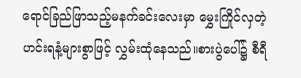ရောင်ခြည်ဖြာသည့်မနက်ခင်းလေးမှာ မွှေးကြိုင်လှတဲ့ ဟင်းရနံ့များစွာဖြင့် လွှမ်းထုံနေသည်။စားပွဲပေါ်၌ စီရီ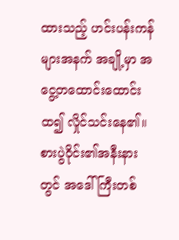ထားသည့် ဟင်းပန်းကန်များအနက် အချို့မှာ အငွေ့တထောင်းထောင်းထ၍ လှိုင်သင်းနေ၏။စားပွဲဝိုင်း၏အနီးနားတွင် အဒေါ်ကြီးတစ်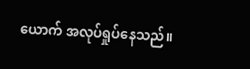ယောက် အလုပ်ရှုပ်နေသည်။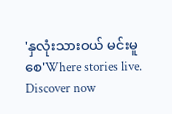'နှလုံးသားဝယ် မင်းမူစေ'Where stories live. Discover now